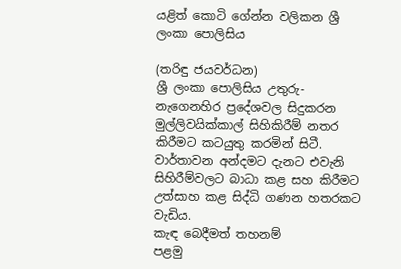යළිත් කොටි ගේන්න වලිකන ශ්‍රී ලංකා පොලිසිය

(තරිඳු ජයවර්ධන)
ශ්‍රී ලංකා පොලිසිය උතුරු-නැගෙනහිර ප්‍රදේශවල සිදුකරන මුල්ලිවයික්කාල් සිහිකිරීම් නතර කිරීමට කටයුතු කරමින් සිටී. වාර්තාවන අන්දමට දැනට එවැනි සිහිරීම්වලට බාධා කළ සහ කිරීමට උත්සාහ කළ සිද්ධි ගණන හතරකට වැඩිය.
කැඳ බෙදීමත් තහනම්
පළමු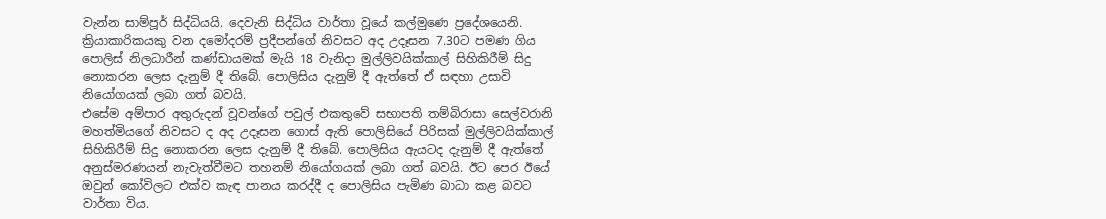වැන්න සාම්පූර් සිද්ධියයි. දෙවැනි සිද්ධිය වාර්තා වූයේ කල්මුණෙ ප්‍රදේශයෙනි. ක්‍රියාකාරිකයකු වන දමෝදරම් ප්‍රදීපන්ගේ නිවසට අද උදෑසන 7.30ට පමණ ගිය පොලිස් නිලධාරීන් කණ්ඩායමක් මැයි 18 වැනිදා මුල්ලිවයික්කාල් සිහිකිරීම් සිදු නොකරන ලෙස දැනුම් දී තිබේ. පොලිසිය දැනුම් දී ඇත්තේ ඒ සඳහා උසාවි නියෝගයක් ලබා ගත් බවයි.
එසේම අම්පාර අතුරුදන් වූවන්ගේ පවුල් එකතුවේ සභාපති තම්බිරාසා සෙල්වරානි මහත්මියගේ නිවසට ද අද උදෑසන ගොස් ඇති පොලිසියේ පිරිසක් මුල්ලිවයික්කාල් සිහිකිරීම් සිදු නොකරන ලෙස දැනුම් දී තිබේ. පොලිසිය ඇයටද දැනුම් දී ඇත්තේ අනුස්මරණයන් නැවැත්වීමට තහනම් නියෝගයක් ලබා ගත් බවයි. ඊට පෙර ඊයේ ඔවුන් කෝවිලට එක්ව කැඳ පානය කරද්දී ද පොලිසිය පැමිණ බාධා කළ බවට වාර්තා විය.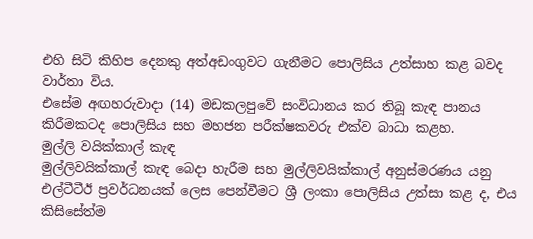එහි සිටි කිහිප දෙනකු අත්අඩංගුවට ගැනීමට පොලිසිය උත්සාහ කළ බවද වාර්තා විය.
එසේම අඟහරුවාදා (14) මඩකලපුවේ සංවිධානය කර තිබූ කැඳ පානය කිරීමකටද පොලිසිය සහ මහජන පරීක්ෂකවරු එක්ව බාධා කළහ.
මුල්ලි වයික්කාල් කැඳ
මුල්ලිවයික්කාල් කැඳ බෙදා හැරීම සහ මුල්ලිවයික්කාල් අනුස්මරණය යනු එල්ටීටීඊ ප්‍රවර්ධනයක් ලෙස පෙන්වීමට ශ්‍රී ලංකා පොලිසිය උත්සා කළ ද, එය කිසිසේත්ම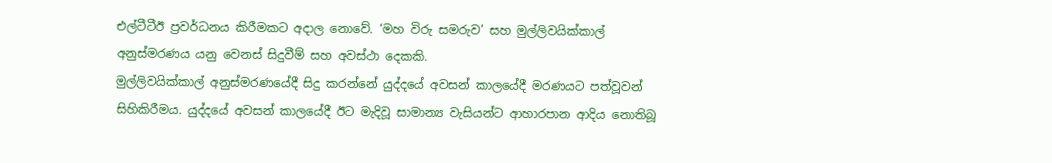එල්ටීටීඊ ප්‍රවර්ධනය කිරීමකට අදාල නොවේ. ‘මහ විරු සමරුව’ සහ මුල්ලිවයික්කාල් අනුස්මරණය යනු වෙනස් සිදුවීම් සහ අවස්ථා දෙකකි.
මුල්ලිවයික්කාල් අනුස්මරණයේදී සිදු කරන්නේ යුද්දයේ අවසන් කාලයේදී මරණයට පත්වූවන් සිහිකිරීමය. යුද්දයේ අවසන් කාලයේදී ඊට මැදිවූ සාමාන්‍ය වැසියන්ට ආහාරපාන ආදිය නොතිබූ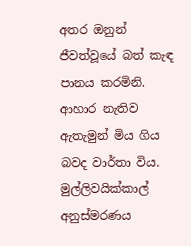අතර ඔනුන් ජීවත්වූයේ බත් කැඳ පානය කරමිනි. ආහාර නැතිව ඇතැමුන් මිය ගිය බවද වාර්තා විය. මුල්ලිවයික්කාල් අනුස්මරණය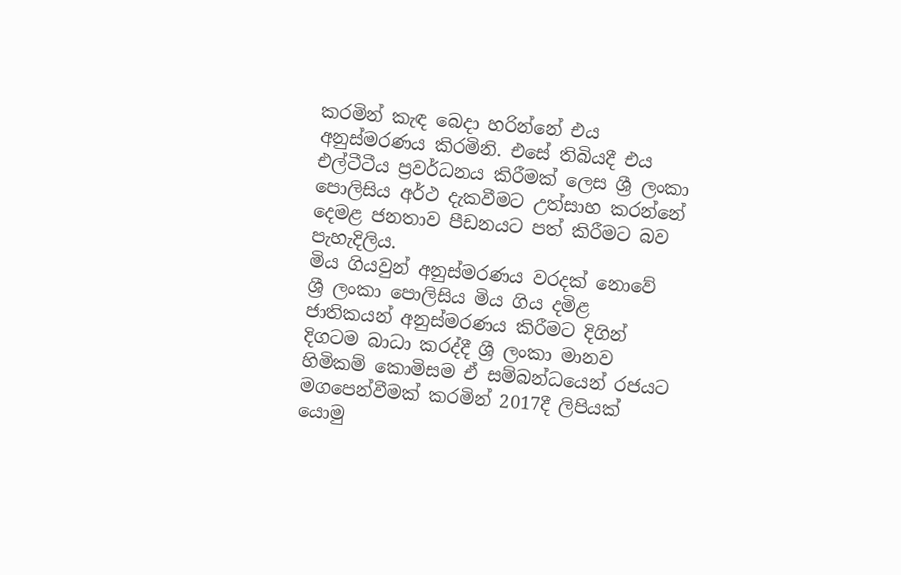කරමින් කැඳ බෙදා හරින්නේ එය අනුස්මරණය කිරමිනි. එසේ තිබියදී එය එල්ටීටීය ප්‍රවර්ධනය කිරීමක් ලෙස ශ්‍රී ලංකා පොලිසිය අර්ථ දැකවීමට උත්සාහ කරන්නේ දෙමළ ජනතාව පීඩනයට පත් කිරීමට බව පැහැදිලිය.
මිය ගියවුන් අනුස්මරණය වරදක් නොවේ
ශ්‍රී ලංකා පොලිසිය මිය ගිය දමිළ ජාතිකයන් අනුස්මරණය කිරීමට දිගින් දිගටම බාධා කරද්දී ශ්‍රී ලංකා මානව හිමිකම් කොමිසම ඒ සම්බන්ධයෙන් රජයට මගපෙන්වීමක් කරමින් 2017දී ලිපියක් යොමු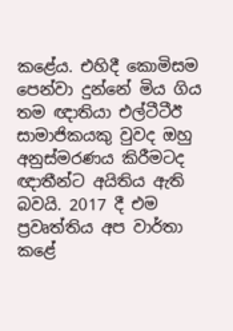කළේය. එහිදී කොමිසම පෙන්වා දුන්නේ මිය ගිය තම ඥාතියා එල්ටීටීඊ සාමාජිකයකු වුවද ඔහු අනුස්මරණය කිරීමටද ඥාතීන්ට අයිතිය ඇති බවයි. 2017 දී එම ප්‍රවෘත්තිය අප වාර්තා කළේ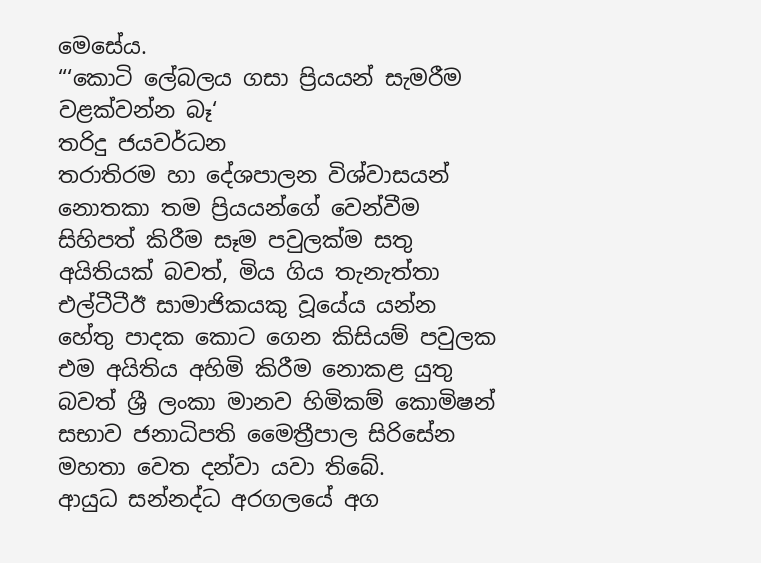මෙසේය.
“‘කොටි ලේබලය ගසා ප්‍රියයන් සැමරීම වළක්වන්න බෑ‘
තරිදු ජයවර්ධන
තරාතිරම හා දේශපාලන විශ්වාසයන් නොතකා තම ප්‍රියයන්ගේ වෙන්වීම සිහිපත් කිරීම සෑම පවුලක්ම සතු අයිතියක් බවත්, මිය ගිය තැනැත්තා එල්ටීටීඊ සාමාජිකයකු වූයේය යන්න හේතු පාදක කොට ගෙන කිසියම් පවුලක එම අයිතිය අහිමි කිරීම නොකළ යුතු බවත් ශ්‍රී ලංකා මානව හිමිකම් කොමිෂන් සභාව ජනාධිපති මෛත්‍රීපාල සිරිසේන මහතා වෙත දන්වා යවා තිබේ.
ආයුධ සන්නද්ධ අරගලයේ අග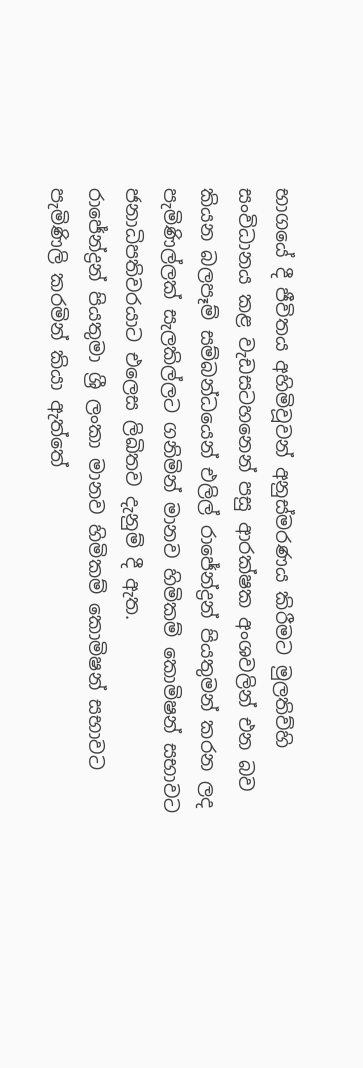භාගයේ දී ජීවිතය අහිමිවූවන් අනුස්මරණය කිරීමට මුලතිව්හි සංවිධානය කළ වැඩසටහනෙන් පසු ආරක්ෂක අංශවලින් එන බව කියන බලපෑම් සම්බන්ධයෙන් එලිල් රාජේන්ද්‍රන් පියතුමන් කරන ලද පැමිණිල්ලක් සැලකිල්ලට ගනිමින් මානව හිමිකම් කොමිෂන් සභාවට ජනාධිපතිවරයාට එලෙස ලිඛිතව දැනුම් දී ඇත.
රාජේන්ද්‍රන් පියතුමා ශ්‍රී ලංකා මානව හිමිකම් කොමිෂන් සභාවට පැමිණිලි කරමින් කියා ඇත්තේ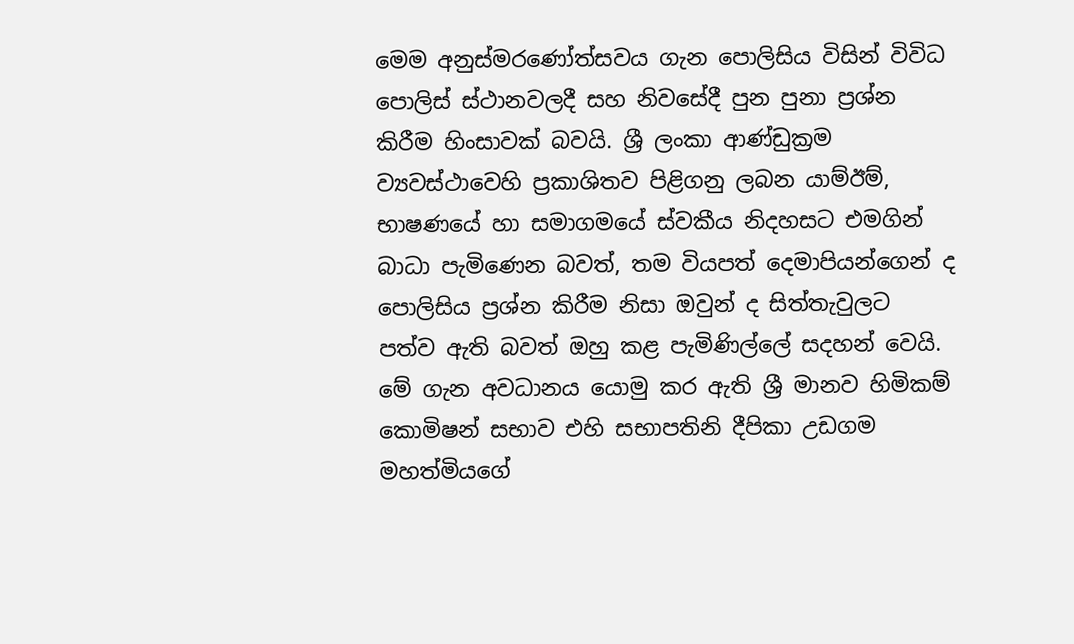මෙම අනුස්මරණෝත්සවය ගැන පොලිසිය විසින් විවිධ පොලිස් ස්ථානවලදී සහ නිවසේදී පුන පුනා ප්‍රශ්න කිරීම හිංසාවක් බවයි. ශ්‍රී ලංකා ආණ්ඩුක්‍රම ව්‍යවස්ථාවෙහි ප්‍රකාශිතව පිළිගනු ලබන යාම්ඊම්, භාෂණයේ හා සමාගමයේ ස්වකීය නිදහසට එමගින් බාධා පැමිණෙන බවත්, තම වියපත් දෙමාපියන්ගෙන් ද පොලිසිය ප්‍රශ්න කිරීම නිසා ඔවුන් ද සිත්තැවුලට පත්ව ඇති බවත් ඔහු කළ පැමිණිල්ලේ සදහන් වෙයි.
මේ ගැන අවධානය යොමු කර ඇති ශ්‍රී මානව හිමිකම් කොමිෂන් සභාව එහි සභාපතිනි දීපිකා උඩගම මහත්මියගේ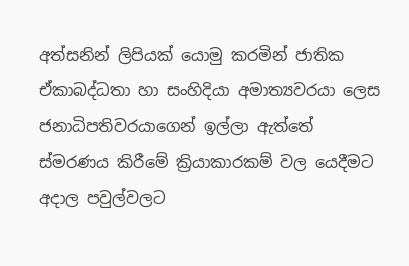අත්සනින් ලිපියක් යොමු කරමින් ජාතික ඒකාබද්ධතා හා සංහිදියා අමාත්‍යවරයා ලෙස ජනාධිපතිවරයාගෙන් ඉල්ලා ඇත්තේ ස්මරණය කිරීමේ ක්‍රියාකාරකම් වල යෙදීමට අදාල පවුල්වලට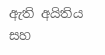ඇති අයිතිය සහ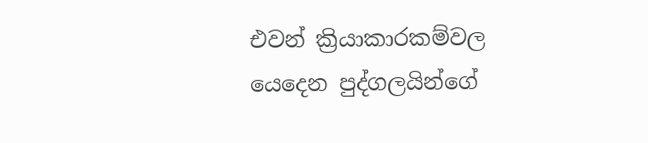එවන් ක්‍රියාකාරකම්වල යෙදෙන පුද්ගලයින්ගේ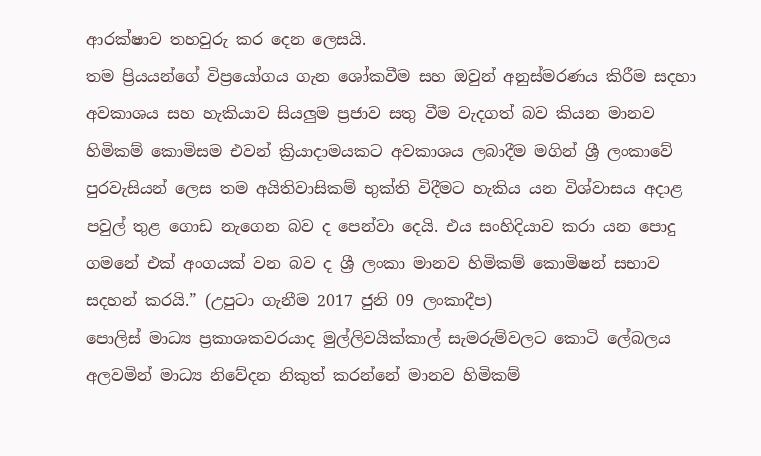ආරක්ෂාව තහවුරු කර දෙන ලෙසයි.
තම ප්‍රියයන්ගේ විප්‍රයෝගය ගැන ශෝකවීම සහ ඔවුන් අනුස්මරණය කිරීම සදහා අවකාශය සහ හැකියාව සියලුම ප්‍රජාව සතු වීම වැදගත් බව කියන මානව හිමිකම් කොමිසම එවන් ක්‍රියාදාමයකට අවකාශය ලබාදීම මගින් ශ්‍රී ලංකාවේ පුරවැසියන් ලෙස තම අයිතිවාසිකම් භුක්ති විදීමට හැකිය යන විශ්වාසය අදාළ පවුල් තුළ ගොඩ නැගෙන බව ද පෙන්වා දෙයි. එය සංහිදියාව කරා යන පොදු ගමනේ එක් අංගයක් වන බව ද ශ්‍රී ලංකා මානව හිමිකම් කොමිෂන් සභාව සදහන් කරයි.” (උපුටා ගැනීම 2017 ජුනි 09 ලංකාදීප)
පොලිස් මාධ්‍ය ප්‍රකාශකවරයාද මුල්ලිවයික්කාල් සැමරුම්වලට කොටි ලේබලය අලවමින් මාධ්‍ය නිවේදන නිකුත් කරන්නේ මානව හිමිකම්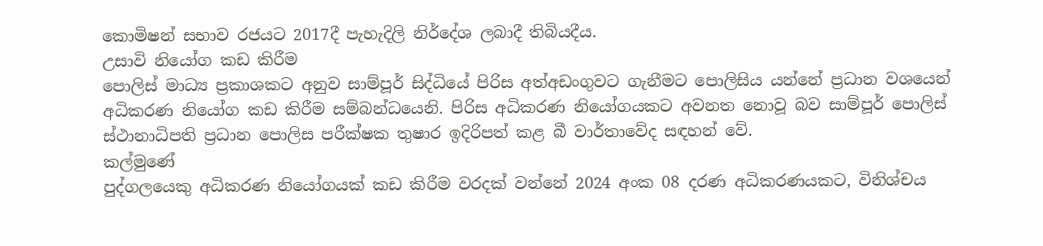කොමිෂන් සභාව රජයට 2017දී පැහැදිලි නිර්දේශ ලබාදී තිබියදීය.
උසාවි නියෝග කඩ කිරීම
පොලිස් මාධ්‍ය ප්‍රකාශකට අනුව සාම්පූර් සිද්ධියේ පිරිස අත්අඩංගුවට ගැනීමට පොලිසිය යන්නේ ප්‍රධාන වශයෙන් අධිකරණ නියෝග කඩ කිරීම සම්බන්ධයෙනි. පිරිස අධිකරණ නියෝගයකට අවනත නොවූ බව සාම්පූර් පොලිස් ස්ථානාධිපති ප්‍රධාන පොලිස පරීක්ෂක තුෂාර ඉදිරිපත් කළ බී වාර්තාවේද සඳහන් වේ.
කල්මු‍ණේ
පුද්ගලයෙකු අධිකරණ නියෝගයක් කඩ කිරීම වරදක් වන්නේ 2024 අංක 08 දරණ අධිකරණයකට, විනිශ්චය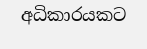අධිකාරයකට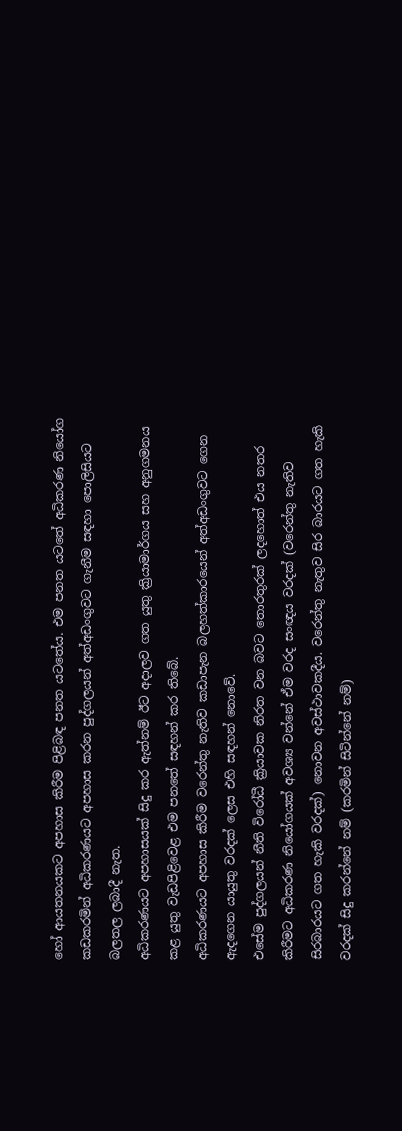හෝ ආයතනයකට අපහාස කිරීම පිළිබඳ පනත යටතේය. එම පනත යටතේ අධිකරණ නියෝග කඩකරමින් අධිකරණයට අපහාස කරන පුද්ගලයන් අත්අඩංගුවට ගැනීම සඳහා පොලිසියට බලතල ලබාදී නැත.
අධිකරණයට අපහාසයක් සිදු කර ඇත්නම් ඊට අදාලව ගත යුතු ක්‍රියාමාර්ගය සහ අනුගමනය කළ යුතු වැඩපිළිවෙළ එම පනතේ සඳහන් කර තිබේ.
අධිකරණයට අපහාස කිරීම වරෙන්තු නැතිව කඩාපැන බලහත්කාරයෙන් අත්අඩංගුවට ගෙන ඇදගෙන යායුතු වරදක් ලෙස එහි සඳහන් නොවේ.
එසේම පුද්ගලයන් නීති විරෝධී ක්‍රියාවක නිරත වන බවට තොරතුරක් ලදහොත් එය නතර කිරීමට අධිකරණ නියෝගයක් අවශ්‍ය වන්නේ ඒම වරද සංඥය වරදක් (වරෙන්තු නැතිව සිරබාරයට ගත හැකි වරදක්) නොවන අවස්ථාවකදීය. වරෙන්තු නැතුව සිර බාරයට ගත හැකි වරදක් සිදු කරන්නේ නම් (කරමින් සිටින්නේ නම්)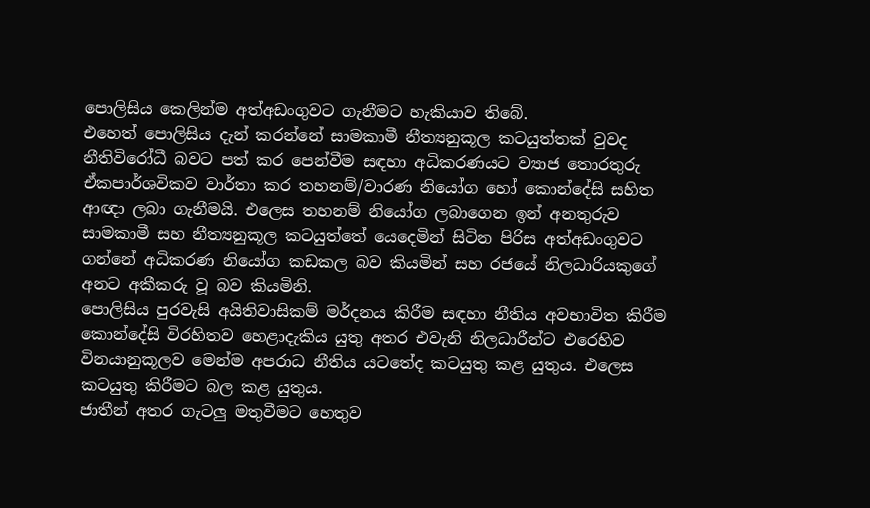පොලිසිය කෙලින්ම අත්අඩංගුවට ගැනීමට හැකියාව තිබේ.
එහෙත් පොලිසිය දැන් කරන්නේ සාමකාමී නීත්‍යනුකූල කටයුත්තක් වුවද නීතිවිරෝධී බවට පත් කර පෙන්වීම සඳහා අධිකරණයට ව්‍යාජ තොරතුරු ඒකපාර්ශවිකව වාර්තා කර තහනම්/වාරණ නියෝග හෝ කොන්දේසි සහිත ආඥා ලබා ගැනීමයි. එලෙස තහනම් නියෝග ලබාගෙන ඉන් අනතුරුව සාමකාමී සහ නීත්‍යනුකූල කටයුත්තේ යෙදෙමින් සිටින පිරිස අත්අඩංගුවට ගන්නේ අධිකරණ නියෝග කඩකල බව කියමින් සහ රජයේ නිලධාරියකුගේ අනට අකීකරු වූ බව කියමිනි.
පොලිසිය පුරවැසි අයිතිවාසිකම් මර්දනය කිරීම සඳහා නීතිය අවභාවිත කිරීම කොන්දේසි විරහිතව හෙළාදැකිය යුතු අතර එවැනි නිලධාරීන්ට එරෙහිව විනයානුකූලව මෙන්ම අපරාධ නීතිය යටතේද කටයුතු කළ යුතුය. එලෙස කටයුතු කිරීමට බල කළ යුතුය.
ජාතීන් අතර ගැටලු මතුවීමට හෙතුව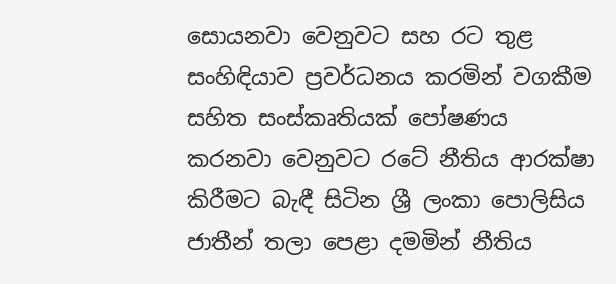සොයනවා වෙනුවට සහ රට තුළ සංහිඳියාව ප්‍රවර්ධනය කරමින් වගකීම සහිත සංස්කෘතියක් පෝෂණය කරනවා වෙනුවට රටේ නීතිය ආරක්ෂා කිරීමට බැඳී සිටින ශ්‍රී ලංකා පොලිසිය ජාතීන් තලා පෙළා දමමින් නීතිය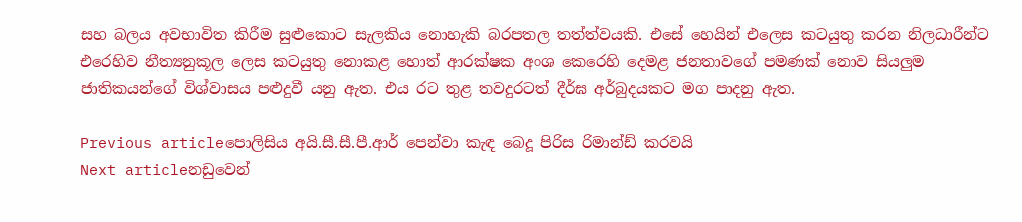සහ බලය අවභාවිත කිරීම සුළුකොට සැලකිය නොහැකි බරපතල තත්ත්වයකි. එසේ හෙයින් එලෙස කටයුතු කරන නිලධාරීන්ට එරෙහිව නීත්‍යනුකූල ලෙස කටයුතු නොකළ හොත් ආරක්ෂක අංශ කෙරෙහි දෙමළ ජනතාවගේ පමණක් නොව සියලුම ජාතිකයන්ගේ විශ්වාසය පළුදුවී යනු ඇත. එය රට තුළ තවදුරටත් දීර්ඝ අර්බුදයකට මග පාදනු ඇත.

Previous articleපොලිසිය අයි.සී.සී.පී.ආර් පෙන්වා කැඳ බෙදූ පිරිස රිමාන්ඩ් කරවයි
Next articleනඩුවෙන්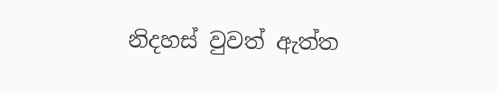නිදහස් වුවත් ඇත්ත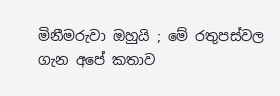මිනීමරුවා ඔහුයි ; මේ රතුපස්වල ගැන අපේ කතාව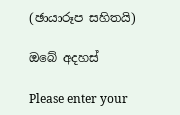(ඡායාරූප සහිතයි)

ඔබේ අදහස්

Please enter your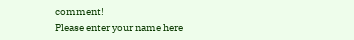comment!
Please enter your name here